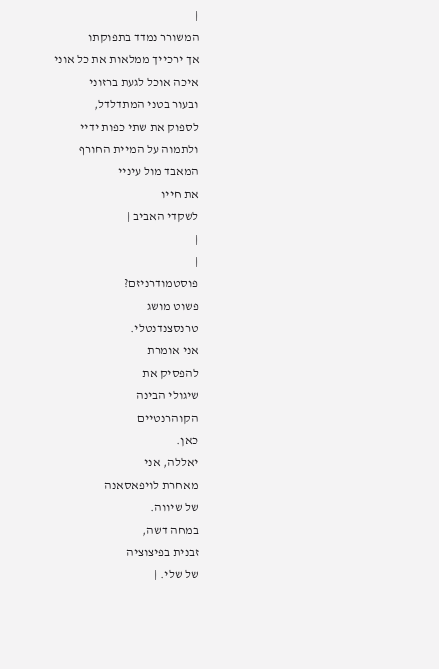|
המשורר נמדד בתפוקתו
אך ירכייך ממלאות את כל אוני
איכה אוכל לגעת ברזוני
ובעור בטני המתדלדל,
לספוק את שתי כפות ידיי
ולתמוה על המיית החורף
המאבד מול עיניי
את חייו
לשקדי האביב |
|
|
פוסטמודרניזם?
פשוט מושג
טרנסצנדנטלי.
אני אומרת
להפסיק את
שיגולי הבינה
הקוהרנטיים
כאן.
יאללה, אני
מאחרת לויפאסאנה
של שיווה.
במחה דשה,
זבנית בפיצוציה
של שלי. |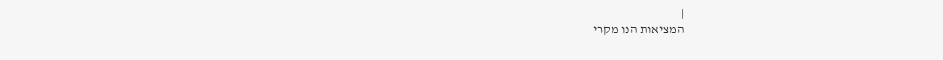|
המציאות הנו מקרי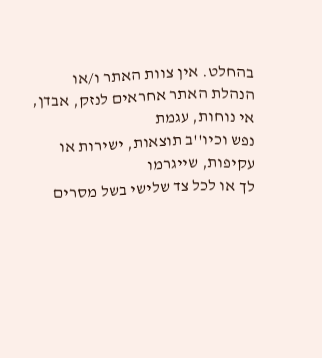בהחלט. אין צוות האתר ו/או
הנהלת האתר אחראים לנזק, אבדן, אי נוחות, עגמת
נפש וכיו''ב תוצאות, ישירות או עקיפות, שייגרמו
לך או לכל צד שלישי בשל מסרים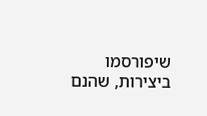שיפורסמו
ביצירות, שהנם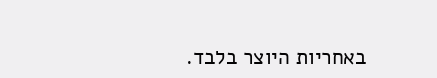באחריות היוצר בלבד.